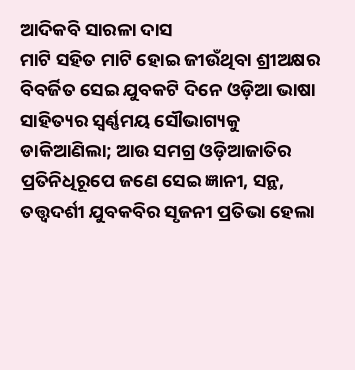ଆଦିକବି ସାରଳା ଦାସ
ମାଟି ସହିତ ମାଟି ହୋଇ ଜୀଉଁଥିବା ଶ୍ରୀଅକ୍ଷର ବିବର୍ଜିତ ସେଇ ଯୁବକଟି ଦିନେ ଓଡ଼ିଆ ଭାଷା ସାହିତ୍ୟର ସ୍ବର୍ଣ୍ଣମୟ ସୌଭାଗ୍ୟକୁ ଡାକିଆଣିଲା; ଆଉ ସମଗ୍ର ଓଡ଼ିଆଜାତିର ପ୍ରତିନିଧିରୂପେ ଜଣେ ସେଇ ଜ୍ଞାନୀ, ସନ୍ଥ, ତତ୍ତ୍ଵଦର୍ଶୀ ଯୁବକବିର ସୃଜନୀ ପ୍ରତିଭା ହେଲା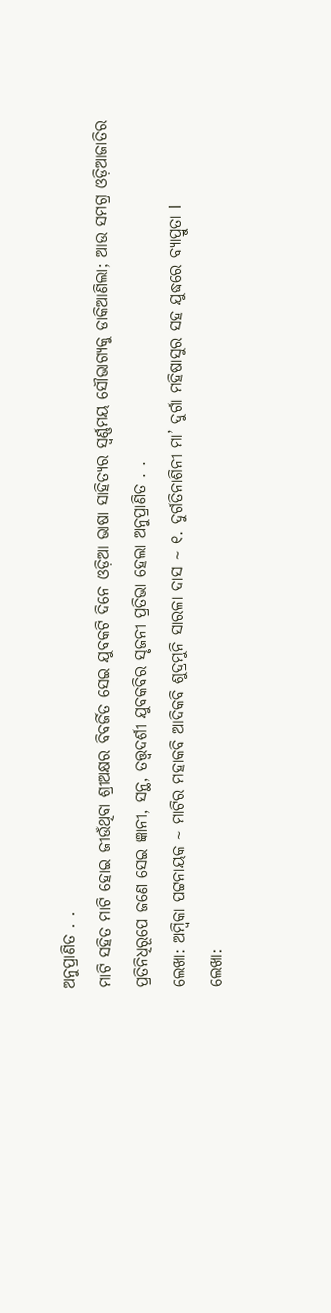ଅନୁପ୍ରାଣିତ . .
ମାଟି ସହିତ ମାଟି ହୋଇ ଜୀଉଁଥିବା ଶ୍ରୀଅକ୍ଷର ବିବର୍ଜିତ ସେଇ ଯୁବକଟି ଦିନେ ଓଡ଼ିଆ ଭାଷା ସାହିତ୍ୟର ସ୍ବର୍ଣ୍ଣମୟ ସୌଭାଗ୍ୟକୁ ଡାକିଆଣିଲା; ଆଉ ସମଗ୍ର ଓଡ଼ିଆଜାତିର ପ୍ରତିନିଧିରୂପେ ଜଣେ ସେଇ ଜ୍ଞାନୀ, ସନ୍ଥ, ତତ୍ତ୍ଵଦର୍ଶୀ ଯୁବକବିର ସୃଜନୀ ପ୍ରତିଭା ହେଲା ଅନୁପ୍ରାଣିତ . .
ଲେଖା: ଅମ୍ବିକା ପଟ୍ଟନାୟକ ~ ମାଟିର ମହାକବି ଆଦିକବି ଶୁଦ୍ରମୁନି ସାରଳା ଦାସ ~ ୧. ଦୁର୍ଗତିନାଶିନୀ ମା’ ଦୁର୍ଗା ମହିଷାସୁର ସହ ଯୁଦ୍ଧରେ ବ୍ୟାପ୍ରୁତା l
ଲେଖା: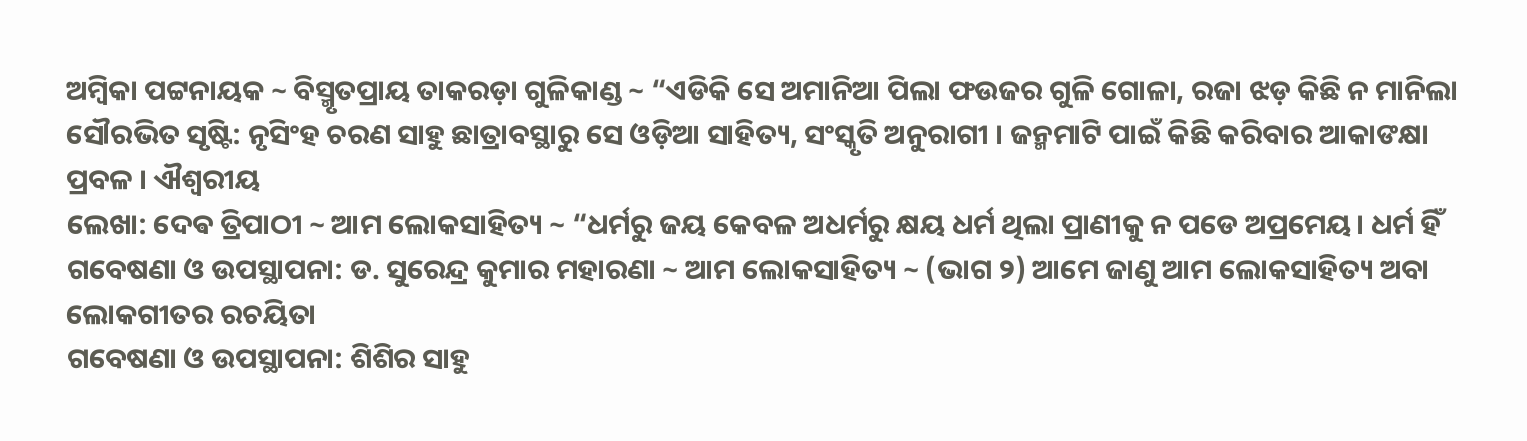ଅମ୍ବିକା ପଟ୍ଟନାୟକ ~ ବିସ୍ମୃତପ୍ରାୟ ତାକରଡ଼ା ଗୁଳିକାଣ୍ଡ ~ “ଏଡିକି ସେ ଅମାନିଆ ପିଲା ଫଉଜର ଗୁଳି ଗୋଳା, ରଜା ଝଡ଼ କିଛି ନ ମାନିଲା
ସୌରଭିତ ସୃଷ୍ଟି: ନୃସିଂହ ଚରଣ ସାହୁ ଛାତ୍ରାବସ୍ଥାରୁ ସେ ଓଡ଼ିଆ ସାହିତ୍ୟ, ସଂସ୍କୃତି ଅନୁରାଗୀ । ଜନ୍ମମାଟି ପାଇଁ କିଛି କରିବାର ଆକାଙକ୍ଷା ପ୍ରବଳ । ଐଶ୍ୱରୀୟ
ଲେଖା: ଦେଵ ତ୍ରିପାଠୀ ~ ଆମ ଲୋକସାହିତ୍ୟ ~ “ଧର୍ମରୁ ଜୟ କେବଳ ଅଧର୍ମରୁ କ୍ଷୟ ଧର୍ମ ଥିଲା ପ୍ରାଣୀକୁ ନ ପଡେ ଅପ୍ରମେୟ। ଧର୍ମ ହିଁ
ଗବେଷଣା ଓ ଉପସ୍ଥାପନା: ଡ. ସୁରେନ୍ଦ୍ର କୁମାର ମହାରଣା ~ ଆମ ଲୋକସାହିତ୍ୟ ~ (ଭାଗ ୨) ଆମେ ଜାଣୁ ଆମ ଲୋକସାହିତ୍ୟ ଅବା ଲୋକଗୀତର ରଚୟିତା
ଗବେଷଣା ଓ ଉପସ୍ଥାପନା: ଶିଶିର ସାହୁ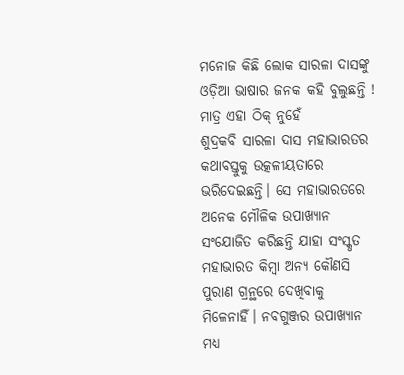ମନୋଜ କିଛି ଲୋକ ସାରଳା ଦାସଙ୍କୁ ଓଡ଼ିଆ ଭାଷାର ଜନକ କହି ବୁଲୁଛନ୍ତି ! ମାତ୍ର ଏହା ଠିକ୍ ନୁହେଁ
ଶୁଦ୍ରକବି ସାରଳା ଦାସ ମହାଭାରତର କଥାବସ୍ତୁକୁ ଉତ୍କଳୀୟତାରେ ଭରିଦେଇଛନ୍ତି। ସେ ମହାଭାରତରେ ଅନେକ ମୌଳିକ ଉପାଖ୍ୟାନ ସଂଯୋଜିତ କରିଛନ୍ତି ଯାହା ସଂସ୍କୃତ ମହାଭାରତ କିମ୍ବା ଅନ୍ୟ କୌଣସି ପୁରାଣ ଗ୍ରନ୍ଥରେ ଦେଖିବାକୁ ମିଳେନାହିଁ। ନବଗୁଞ୍ଜର ଉପାଖ୍ୟାନ ମଧ୍ୟ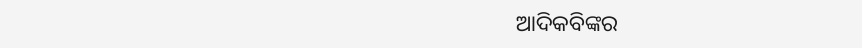ଆଦିକବିଙ୍କର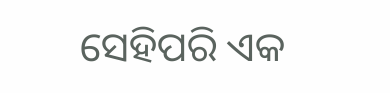ସେହିପରି ଏକ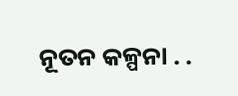ନୂତନ କଳ୍ପନା . .